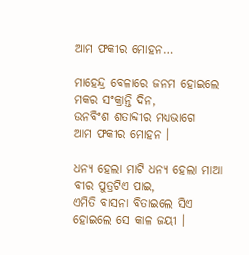ଆମ ଫକୀର ମୋହନ…

ମାହେନ୍ଦ୍ର ବେଳାରେ ଜନମ ହୋଇଲେ
ମକର ସଂକ୍ରାନ୍ତି ଦିନ,
ଉନବିଂଶ ଶତାବ୍ଦୀର ମଧ୍ୟଭାଗେ
ଆମ ଫକୀର ମୋହନ ।

ଧନ୍ୟ ହେଲା ମାଟି ଧନ୍ୟ ହେଲା ମାଆ
ବୀର ପୁତ୍ରଟିଏ ପାଇ,
ଏମିତି ବାସନା ବିତାଇଲେ ସିଏ
ହୋଇଲେ ସେ କାଳ ଜୟୀ ।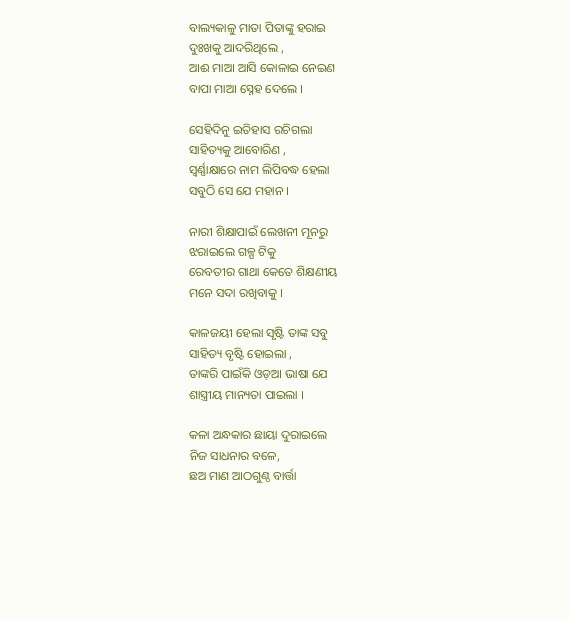ବାଲ୍ୟକାଳୁ ମାତା ପିତାଙ୍କୁ ହରାଇ
ଦୁଃଖକୁ ଆଦରିଥିଲେ ,
ଆଈ ମାଆ ଆସି କୋଳାଇ ନେଇଣ
ବାପା ମାଆ ସ୍ନେହ ଦେଲେ ।

ସେହିଦିନୁ ଇତିହାସ ରଚିଗଲା
ସାହିତ୍ୟକୁ ଆବୋରିଣ ,
ସ୍ବର୍ଣ୍ଣାକ୍ଷାରେ ନାମ ଲିପିବଦ୍ଧ ହେଲା
ସବୁଠି ସେ ଯେ ମହାନ ।

ନାରୀ ଶିକ୍ଷାପାଇଁ ଲେଖନୀ ମୂନରୁ
ଝରାଇଲେ ଗଳ୍ପ ଟିକୁ
ରେବତୀର ଗାଥା କେତେ ଶିକ୍ଷଣୀୟ
ମନେ ସଦା ରଖିବାକୁ ।

କାଳଜୟୀ ହେଲା ସୃଷ୍ଟି ତାଙ୍କ ସବୁ
ସାହିତ୍ୟ ବୃଷ୍ଟି ହୋଇଲା ,
ତାଙ୍କରି ପାଇଁକି ଓଡ଼ଆ ଭାଷା ଯେ
ଶାସ୍ତ୍ରୀୟ ମାନ୍ୟତା ପାଇଲା ।

କଳା ଅନ୍ଧକାର ଛାୟା ଦୁରାଇଲେ
ନିଜ ସାଧନାର ବଳେ,
ଛଅ ମାଣ ଆଠଗୁଣ୍ଠ ବାର୍ତ୍ତା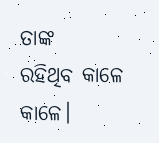ତାଙ୍କ
ରହିଥିବ କାଳେ କାଳେ।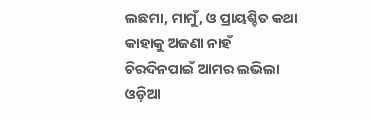ଲଛମା, ମାମୁଁ, ଓ ପ୍ରାୟଶ୍ଚିତ କଥା
କାହାକୁ ଅଜଣା ନାହଁ
ଚିରଦିନପାଇଁ ଆମର ଲଭିଲା
ଓଡ଼ିଆ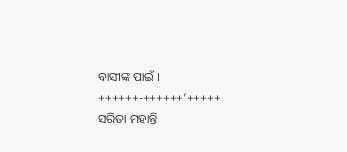ବାସୀଙ୍କ ପାଇଁ ।
++++++-++++++’+++++
ସରିତା ମହାନ୍ତି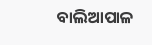ବାଲିଆପାଳ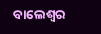ବାଲେଶ୍ବର